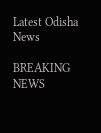Latest Odisha News

BREAKING NEWS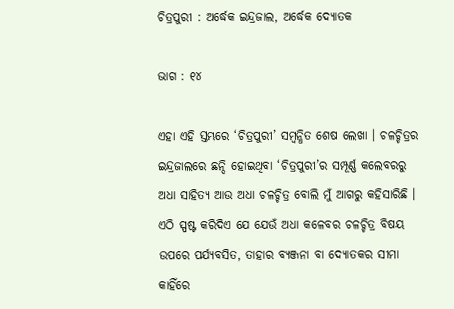ଚିତ୍ରପୁରୀ : ଅର୍ଦ୍ଧେକ ଇନ୍ଦ୍ରଜାଲ, ଅର୍ଦ୍ଧେକ ଦ୍ୟୋତକ

ଭାଗ : ୧୪

ଏହା ଏହି ସ୍ତମ୍ଭରେ ‘ଚିତ୍ରପୁରୀ’ ସମ୍ବନ୍ଧିତ ଶେଷ ଲେଖା । ଚଳଚ୍ଚିତ୍ରର ଇନ୍ଦ୍ରଜାଲରେ ଛନ୍ଦି ହୋଇଥିବା ‘ଚିତ୍ରପୁରୀ’ର ସମ୍ପୂର୍ଣ୍ଣ କଲେବରରୁ ଅଧା ସାହିତ୍ୟ ଆଉ ଅଧା ଚଳଚ୍ଚିତ୍ର ବୋଲି ମୁଁ ଆଗରୁ କହିସାରିଛି । ଏଠି ସ୍ପଷ୍ଟ କରିଦିଏ ଯେ ଯେଉଁ ଅଧା କଳେବର ଚଳଚ୍ଚିତ୍ର ବିଷୟ ଉପରେ ପର୍ଯ୍ୟବସିତ, ତାହାର ବ୍ୟଞ୍ଜନା ବା ଦ୍ୟୋତକର ସୀମା କାହିଁରେ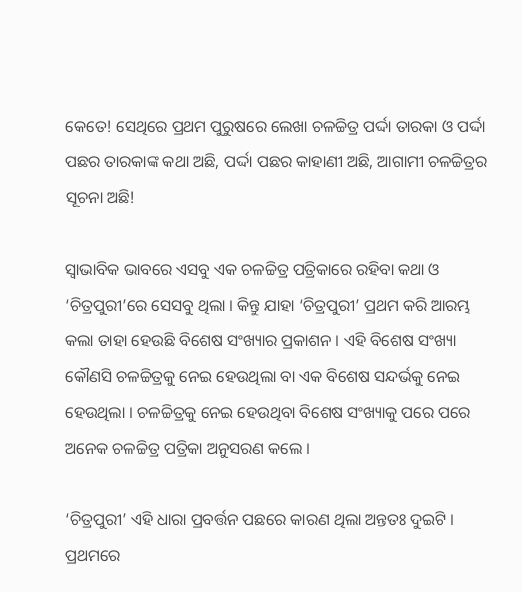କେତେ! ସେଥିରେ ପ୍ରଥମ ପୁରୁଷରେ ଲେଖା ଚଳଚ୍ଚିତ୍ର ପର୍ଦ୍ଦା ତାରକା ଓ ପର୍ଦ୍ଦା ପଛର ତାରକାଙ୍କ କଥା ଅଛି, ପର୍ଦ୍ଦା ପଛର କାହାଣୀ ଅଛି, ଆଗାମୀ ଚଳଚ୍ଚିତ୍ରର ସୂଚନା ଅଛି!

ସ୍ୱାଭାବିକ ଭାବରେ ଏସବୁ ଏକ ଚଳଚ୍ଚିତ୍ର ପତ୍ରିକାରେ ରହିବା କଥା ଓ ‘ଚିତ୍ରପୁରୀ’ରେ ସେସବୁ ଥିଲା । କିନ୍ତୁ ଯାହା ‘ଚିତ୍ରପୁରୀ’ ପ୍ରଥମ କରି ଆରମ୍ଭ କଲା ତାହା ହେଉଛି ବିଶେଷ ସଂଖ୍ୟାର ପ୍ରକାଶନ । ଏହି ବିଶେଷ ସଂଖ୍ୟା କୌଣସି ଚଳଚ୍ଚିତ୍ରକୁ ନେଇ ହେଉଥିଲା ବା ଏକ ବିଶେଷ ସନ୍ଦର୍ଭକୁ ନେଇ ହେଉଥିଲା । ଚଳଚ୍ଚିତ୍ରକୁ ନେଇ ହେଉଥିବା ବିଶେଷ ସଂଖ୍ୟାକୁ ପରେ ପରେ ଅନେକ ଚଳଚ୍ଚିତ୍ର ପତ୍ରିକା ଅନୁସରଣ କଲେ ।

‘ଚିତ୍ରପୁରୀ’ ଏହି ଧାରା ପ୍ରବର୍ତ୍ତନ ପଛରେ କାରଣ ଥିଲା ଅନ୍ତତଃ ଦୁଇଟି । ପ୍ରଥମରେ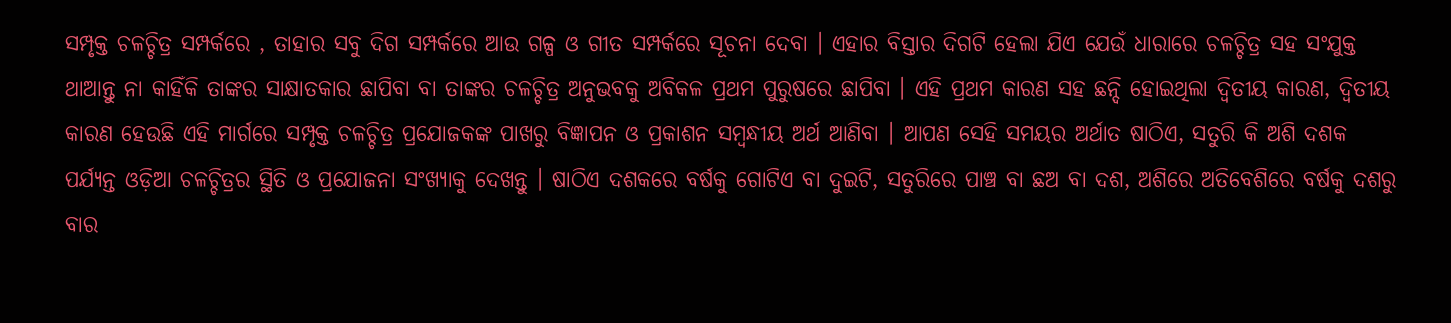ସମ୍ପୃକ୍ତ ଚଳଚ୍ଚିତ୍ର ସମ୍ପର୍କରେ , ତାହାର ସବୁ ଦିଗ ସମ୍ପର୍କରେ ଆଉ ଗଳ୍ପ ଓ ଗୀତ ସମ୍ପର୍କରେ ସୂଚନା ଦେବା । ଏହାର ବିସ୍ତାର ଦିଗଟି ହେଲା ଯିଏ ଯେଉଁ ଧାରାରେ ଚଳଚ୍ଚିତ୍ର ସହ ସଂଯୁକ୍ତ ଥାଆନ୍ତୁ ନା କାହିଁକି ତାଙ୍କର ସାକ୍ଷାତକାର ଛାପିବା ବା ତାଙ୍କର ଚଳଚ୍ଚିତ୍ର ଅନୁଭବକୁ ଅବିକଳ ପ୍ରଥମ ପୁରୁଷରେ ଛାପିବା । ଏହି ପ୍ରଥମ କାରଣ ସହ ଛନ୍ଦି ହୋଇଥିଲା ଦ୍ୱିତୀୟ କାରଣ, ଦ୍ୱିତୀୟ କାରଣ ହେଉଛି ଏହି ମାର୍ଗରେ ସମ୍ପୃକ୍ତ ଚଳଚ୍ଚିତ୍ର ପ୍ରଯୋଜକଙ୍କ ପାଖରୁ ବିଜ୍ଞାପନ ଓ ପ୍ରକାଶନ ସମ୍ବନ୍ଧୀୟ ଅର୍ଥ ଆଣିବା । ଆପଣ ସେହି ସମୟର ଅର୍ଥାତ ଷାଠିଏ, ସତୁରି କି ଅଶି ଦଶକ ପର୍ଯ୍ୟନ୍ତ ଓଡ଼ିଆ ଚଳଚ୍ଚିତ୍ରର ସ୍ଥିତି ଓ ପ୍ରଯୋଜନା ସଂଖ୍ୟାକୁ ଦେଖନ୍ତୁ । ଷାଠିଏ ଦଶକରେ ବର୍ଷକୁ ଗୋଟିଏ ବା ଦୁଇଟି, ସତୁରିରେ ପାଞ୍ଚ ବା ଛଅ ବା ଦଶ, ଅଶିରେ ଅତିବେଶିରେ ବର୍ଷକୁ ଦଶରୁ ବାର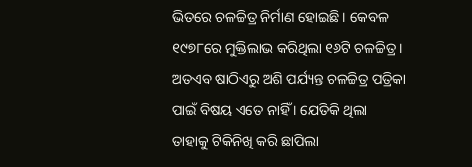ଭିତରେ ଚଳଚ୍ଚିତ୍ର ନିର୍ମାଣ ହୋଇଛି । କେବଳ ୧୯୭୮ରେ ମୁକ୍ତିଲାଭ କରିଥିଲା ୧୬ଟି ଚଳଚ୍ଚିତ୍ର । ଅତଏବ ଷାଠିଏରୁ ଅଶି ପର୍ଯ୍ୟନ୍ତ ଚଳଚ୍ଚିତ୍ର ପତ୍ରିକା ପାଇଁ ବିଷୟ ଏତେ ନାହିଁ । ଯେତିକି ଥିଲା ତାହାକୁ ଟିକିନିଖି କରି ଛାପିଲା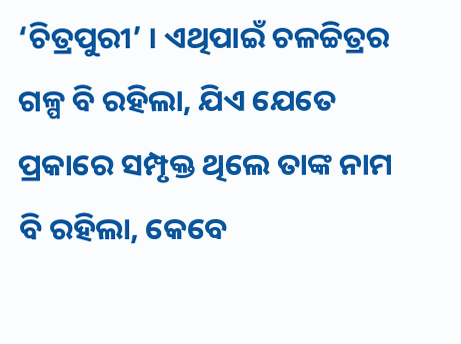‘ଚିତ୍ରପୁରୀ’ । ଏଥିପାଇଁ ଚଳଚ୍ଚିତ୍ରର ଗଳ୍ପ ବି ରହିଲା, ଯିଏ ଯେତେ ପ୍ରକାରେ ସମ୍ପୃକ୍ତ ଥିଲେ ତାଙ୍କ ନାମ ବି ରହିଲା, କେବେ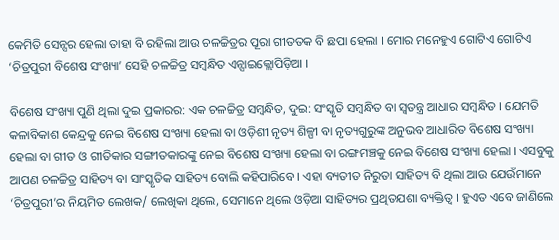କେମିତି ସେନ୍ସର ହେଲା ତାହା ବି ରହିଲା ଆଉ ଚଳଚ୍ଚିତ୍ରର ପୂରା ଗୀତତକ ବି ଛପା ହେଲା । ମୋର ମନେହୁଏ ଗୋଟିଏ ଗୋଟିଏ ‘ଚିତ୍ରପୁରୀ ବିଶେଷ ସଂଖ୍ୟା’ ସେହି ଚଳଚ୍ଚିତ୍ର ସମ୍ବନ୍ଧିତ ଏନ୍ସାଇକ୍ଲୋପିଡ଼ିଆ ।

ବିଶେଷ ସଂଖ୍ୟା ପୁଣି ଥିଲା ଦୁଇ ପ୍ରକାରର: ଏକ ଚଳଚ୍ଚିତ୍ର ସମ୍ବନ୍ଧିତ, ଦୁଇ: ସଂସ୍କୃତି ସମ୍ବନ୍ଧିତ ବା ସ୍ୱତନ୍ତ୍ର ଆଧାର ସମ୍ବନ୍ଧିତ । ଯେମତି କଳାବିକାଶ କେନ୍ଦ୍ରକୁ ନେଇ ବିଶେଷ ସଂଖ୍ୟା ହେଲା ବା ଓଡ଼ିଶୀ ନୃତ୍ୟ ଶିଳ୍ପୀ ବା ନୃତ୍ୟଗୁରୁଙ୍କ ଅନୁଭବ ଆଧାରିତ ବିଶେଷ ସଂଖ୍ୟା ହେଲା ବା ଗୀତ ଓ ଗୀତିକାର ସଙ୍ଗୀତକାରଙ୍କୁ ନେଇ ବିଶେଷ ସଂଖ୍ୟା ହେଲା ବା ରଙ୍ଗମଞ୍ଚକୁ ନେଇ ବିଶେଷ ସଂଖ୍ୟା ହେଲା । ଏସବୁକୁ ଆପଣ ଚଳଚ୍ଚିତ୍ର ସାହିତ୍ୟ ବା ସାଂସ୍କୃତିକ ସାହିତ୍ୟ ବୋଲି କହିପାରିବେ । ଏହା ବ୍ୟତୀତ ନିରୁତା ସାହିତ୍ୟ ବି ଥିଲା ଆଉ ଯେଉଁମାନେ ‘ଚିତ୍ରପୁରୀ’ର ନିୟମିତ ଲେଖକ/ ଲେଖିକା ଥିଲେ, ସେମାନେ ଥିଲେ ଓଡ଼ିଆ ସାହିତ୍ୟର ପ୍ରଥିତଯଶା ବ୍ୟକ୍ତିତ୍ୱ । ହୁଏତ ଏବେ ଜାଣିଲେ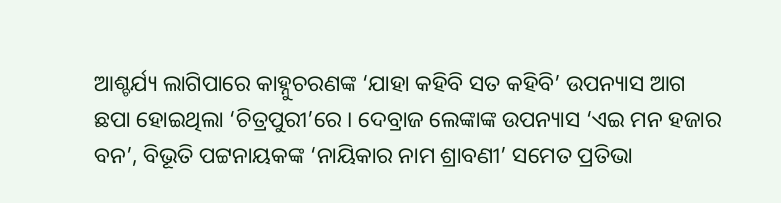ଆଶ୍ଚର୍ଯ୍ୟ ଲାଗିପାରେ କାହ୍ନୁଚରଣଙ୍କ ‘ଯାହା କହିବି ସତ କହିବି’ ଉପନ୍ୟାସ ଆଗ ଛପା ହୋଇଥିଲା ‘ଚିତ୍ରପୁରୀ’ରେ । ଦେବ୍ରାଜ ଲେଙ୍କାଙ୍କ ଉପନ୍ୟାସ ‘ଏଇ ମନ ହଜାର ବନ’, ବିଭୂତି ପଟ୍ଟନାୟକଙ୍କ ‘ନାୟିକାର ନାମ ଶ୍ରାବଣୀ’ ସମେତ ପ୍ରତିଭା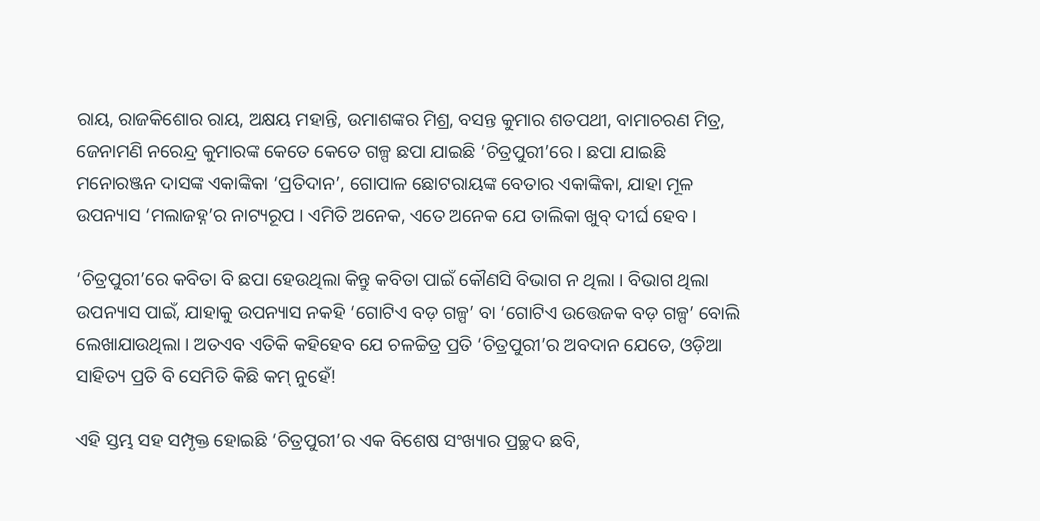ରାୟ, ରାଜକିଶୋର ରାୟ, ଅକ୍ଷୟ ମହାନ୍ତି, ଉମାଶଙ୍କର ମିଶ୍ର, ବସନ୍ତ କୁମାର ଶତପଥୀ, ବାମାଚରଣ ମିତ୍ର, ଜେନାମଣି ନରେନ୍ଦ୍ର କୁମାରଙ୍କ କେତେ କେତେ ଗଳ୍ପ ଛପା ଯାଇଛି ‘ଚିତ୍ରପୁରୀ’ରେ । ଛପା ଯାଇଛି ମନୋରଞ୍ଜନ ଦାସଙ୍କ ଏକାଙ୍କିକା ‘ପ୍ରତିଦାନ’, ଗୋପାଳ ଛୋଟରାୟଙ୍କ ବେତାର ଏକାଙ୍କିକା, ଯାହା ମୂଳ ଉପନ୍ୟାସ ‘ମଲାଜହ୍ନ’ର ନାଟ୍ୟରୂପ । ଏମିତି ଅନେକ, ଏତେ ଅନେକ ଯେ ତାଲିକା ଖୁବ୍ ଦୀର୍ଘ ହେବ ।

‘ଚିତ୍ରପୁରୀ’ରେ କବିତା ବି ଛପା ହେଉଥିଲା କିନ୍ତୁ କବିତା ପାଇଁ କୌଣସି ବିଭାଗ ନ ଥିଲା । ବିଭାଗ ଥିଲା ଉପନ୍ୟାସ ପାଇଁ, ଯାହାକୁ ଉପନ୍ୟାସ ନକହି ‘ଗୋଟିଏ ବଡ଼ ଗଳ୍ପ’ ବା ‘ଗୋଟିଏ ଉତ୍ତେଜକ ବଡ଼ ଗଳ୍ପ’ ବୋଲି ଲେଖାଯାଉଥିଲା । ଅତଏବ ଏତିକି କହିହେବ ଯେ ଚଳଚ୍ଚିତ୍ର ପ୍ରତି ‘ଚିତ୍ରପୁରୀ’ର ଅବଦାନ ଯେତେ, ଓଡ଼ିଆ ସାହିତ୍ୟ ପ୍ରତି ବି ସେମିତି କିଛି କମ୍ ନୁହେଁ!

ଏହି ସ୍ତମ୍ଭ ସହ ସମ୍ପୃକ୍ତ ହୋଇଛି ‘ଚିତ୍ରପୁରୀ’ର ଏକ ବିଶେଷ ସଂଖ୍ୟାର ପ୍ରଚ୍ଛଦ ଛବି,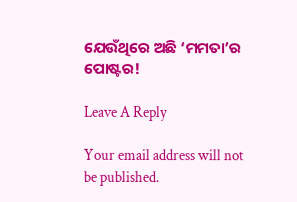ଯେଉଁଥିରେ ଅଛି ‘ମମତା’ର ପୋଷ୍ଟର!

Leave A Reply

Your email address will not be published.